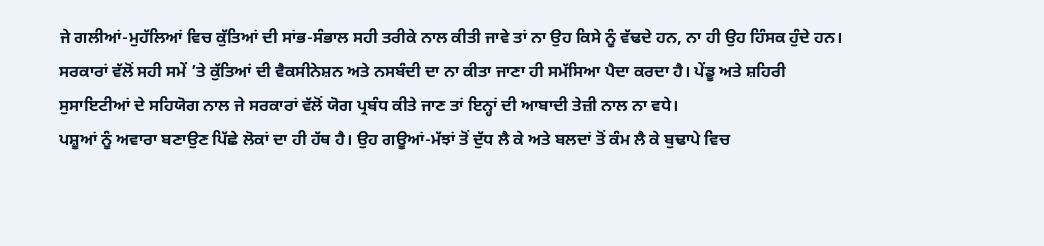ਜੇ ਗਲੀਆਂ-ਮੁਹੱਲਿਆਂ ਵਿਚ ਕੁੱਤਿਆਂ ਦੀ ਸਾਂਭ-ਸੰਭਾਲ ਸਹੀ ਤਰੀਕੇ ਨਾਲ ਕੀਤੀ ਜਾਵੇ ਤਾਂ ਨਾ ਉਹ ਕਿਸੇ ਨੂੰ ਵੱਢਦੇ ਹਨ, ਨਾ ਹੀ ਉਹ ਹਿੰਸਕ ਹੁੰਦੇ ਹਨ। ਸਰਕਾਰਾਂ ਵੱਲੋਂ ਸਹੀ ਸਮੇਂ ’ਤੇ ਕੁੱਤਿਆਂ ਦੀ ਵੈਕਸੀਨੇਸ਼ਨ ਅਤੇ ਨਸਬੰਦੀ ਦਾ ਨਾ ਕੀਤਾ ਜਾਣਾ ਹੀ ਸਮੱਸਿਆ ਪੈਦਾ ਕਰਦਾ ਹੈ। ਪੇਂਡੂ ਅਤੇ ਸ਼ਹਿਰੀ ਸੁਸਾਇਟੀਆਂ ਦੇ ਸਹਿਯੋਗ ਨਾਲ ਜੇ ਸਰਕਾਰਾਂ ਵੱਲੋਂ ਯੋਗ ਪ੍ਰਬੰਧ ਕੀਤੇ ਜਾਣ ਤਾਂ ਇਨ੍ਹਾਂ ਦੀ ਆਬਾਦੀ ਤੇਜ਼ੀ ਨਾਲ ਨਾ ਵਧੇ।
ਪਸ਼ੂਆਂ ਨੂੰ ਅਵਾਰਾ ਬਣਾਉਣ ਪਿੱਛੇ ਲੋਕਾਂ ਦਾ ਹੀ ਹੱਥ ਹੈ। ਉਹ ਗਊਆਂ-ਮੱਝਾਂ ਤੋਂ ਦੁੱਧ ਲੈ ਕੇ ਅਤੇ ਬਲਦਾਂ ਤੋਂ ਕੰਮ ਲੈ ਕੇ ਬੁਢਾਪੇ ਵਿਚ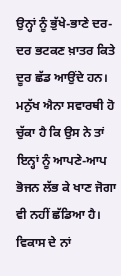ਉਨ੍ਹਾਂ ਨੂੰ ਭੁੱਖੇ-ਭਾਣੇ ਦਰ-ਦਰ ਭਟਕਣ ਖ਼ਾਤਰ ਕਿਤੇ ਦੂਰ ਛੱਡ ਆਉਂਦੇ ਹਨ। ਮਨੁੱਖ ਐਨਾ ਸਵਾਰਥੀ ਹੋ ਚੁੱਕਾ ਹੈ ਕਿ ਉਸ ਨੇ ਤਾਂ ਇਨ੍ਹਾਂ ਨੂੰ ਆਪਣੇ-ਆਪ ਭੋਜਨ ਲੱਭ ਕੇ ਖਾਣ ਜੋਗਾ ਵੀ ਨਹੀਂ ਛੱਡਿਆ ਹੈ। ਵਿਕਾਸ ਦੇ ਨਾਂ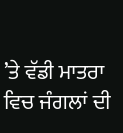’ਤੇ ਵੱਡੀ ਮਾਤਰਾ ਵਿਚ ਜੰਗਲਾਂ ਦੀ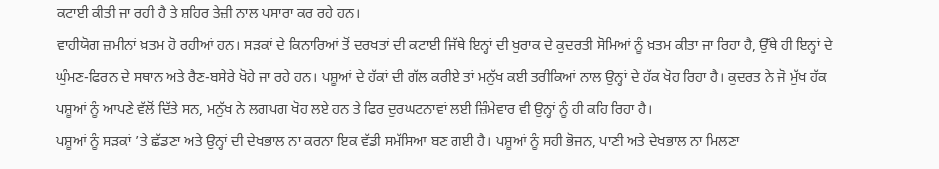ਕਟਾਈ ਕੀਤੀ ਜਾ ਰਹੀ ਹੈ ਤੇ ਸ਼ਹਿਰ ਤੇਜ਼ੀ ਨਾਲ ਪਸਾਰਾ ਕਰ ਰਹੇ ਹਨ।
ਵਾਹੀਯੋਗ ਜ਼ਮੀਨਾਂ ਖ਼ਤਮ ਹੋ ਰਹੀਆਂ ਹਨ। ਸੜਕਾਂ ਦੇ ਕਿਨਾਰਿਆਂ ਤੋਂ ਦਰਖਤਾਂ ਦੀ ਕਟਾਈ ਜਿੱਥੇ ਇਨ੍ਹਾਂ ਦੀ ਖੁਰਾਕ ਦੇ ਕੁਦਰਤੀ ਸੋਮਿਆਂ ਨੂੰ ਖ਼ਤਮ ਕੀਤਾ ਜਾ ਰਿਹਾ ਹੈ, ਉੱਥੇ ਹੀ ਇਨ੍ਹਾਂ ਦੇ ਘੁੰਮਣ-ਫਿਰਨ ਦੇ ਸਥਾਨ ਅਤੇ ਰੈਣ-ਬਸੇਰੇ ਖੋਹੇ ਜਾ ਰਹੇ ਹਨ। ਪਸ਼ੂਆਂ ਦੇ ਹੱਕਾਂ ਦੀ ਗੱਲ ਕਰੀਏ ਤਾਂ ਮਨੁੱਖ ਕਈ ਤਰੀਕਿਆਂ ਨਾਲ ਉਨ੍ਹਾਂ ਦੇ ਹੱਕ ਖੋਹ ਰਿਹਾ ਹੈ। ਕੁਦਰਤ ਨੇ ਜੋ ਮੁੱਖ ਹੱਕ ਪਸ਼ੂਆਂ ਨੂੰ ਆਪਣੇ ਵੱਲੋਂ ਦਿੱਤੇ ਸਨ, ਮਨੁੱਖ ਨੇ ਲਗਪਗ ਖੋਹ ਲਏ ਹਨ ਤੇ ਫਿਰ ਦੁਰਘਟਨਾਵਾਂ ਲਈ ਜ਼ਿੰਮੇਵਾਰ ਵੀ ਉਨ੍ਹਾਂ ਨੂੰ ਹੀ ਕਹਿ ਰਿਹਾ ਹੈ।
ਪਸ਼ੂਆਂ ਨੂੰ ਸੜਕਾਂ ’ਤੇ ਛੱਡਣਾ ਅਤੇ ਉਨ੍ਹਾਂ ਦੀ ਦੇਖਭਾਲ ਨਾ ਕਰਨਾ ਇਕ ਵੱਡੀ ਸਮੱਸਿਆ ਬਣ ਗਈ ਹੈ। ਪਸ਼ੂਆਂ ਨੂੰ ਸਹੀ ਭੋਜਨ, ਪਾਣੀ ਅਤੇ ਦੇਖਭਾਲ ਨਾ ਮਿਲਣਾ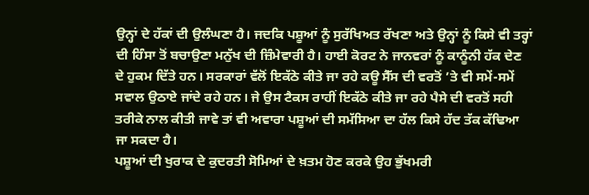ਉਨ੍ਹਾਂ ਦੇ ਹੱਕਾਂ ਦੀ ਉਲੰਘਣਾ ਹੈ। ਜਦਕਿ ਪਸ਼ੂਆਂ ਨੂੰ ਸੁਰੱਖਿਅਤ ਰੱਖਣਾ ਅਤੇ ਉਨ੍ਹਾਂ ਨੂੰ ਕਿਸੇ ਵੀ ਤਰ੍ਹਾਂ ਦੀ ਹਿੰਸਾ ਤੋਂ ਬਚਾਉਣਾ ਮਨੁੱਖ ਦੀ ਜ਼ਿੰਮੇਵਾਰੀ ਹੈ। ਹਾਈ ਕੋਰਟ ਨੇ ਜਾਨਵਰਾਂ ਨੂੰ ਕਾਨੂੰਨੀ ਹੱਕ ਦੇਣ ਦੇ ਹੁਕਮ ਦਿੱਤੇ ਹਨ। ਸਰਕਾਰਾਂ ਵੱਲੋਂ ਇਕੱਠੇ ਕੀਤੇ ਜਾ ਰਹੇ ਕਊ ਸੈੱਸ ਦੀ ਵਰਤੋਂ ’ਤੇ ਵੀ ਸਮੇਂ-ਸਮੇਂ ਸਵਾਲ ਉਠਾਏ ਜਾਂਦੇ ਰਹੇ ਹਨ। ਜੇ ਉਸ ਟੈਕਸ ਰਾਹੀਂ ਇਕੱਠੇ ਕੀਤੇ ਜਾ ਰਹੇ ਪੈਸੇ ਦੀ ਵਰਤੋਂ ਸਹੀ ਤਰੀਕੇ ਨਾਲ ਕੀਤੀ ਜਾਵੇ ਤਾਂ ਵੀ ਅਵਾਰਾ ਪਸ਼ੂਆਂ ਦੀ ਸਮੱਸਿਆ ਦਾ ਹੱਲ ਕਿਸੇ ਹੱਦ ਤੱਕ ਕੱਢਿਆ ਜਾ ਸਕਦਾ ਹੈ।
ਪਸ਼ੂਆਂ ਦੀ ਖੁਰਾਕ ਦੇ ਕੁਦਰਤੀ ਸੋਮਿਆਂ ਦੇ ਖ਼ਤਮ ਹੋਣ ਕਰਕੇ ਉਹ ਭੁੱਖਮਰੀ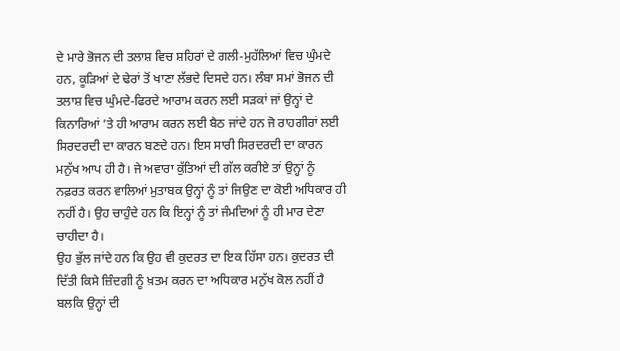ਦੇ ਮਾਰੇ ਭੋਜਨ ਦੀ ਤਲਾਸ਼ ਵਿਚ ਸ਼ਹਿਰਾਂ ਦੇ ਗਲੀ-ਮੁਹੱਲਿਆਂ ਵਿਚ ਘੁੰਮਦੇ ਹਨ, ਕੂੜਿਆਂ ਦੇ ਢੇਰਾਂ ਤੋਂ ਖਾਣਾ ਲੱਭਦੇ ਦਿਸਦੇ ਹਨ। ਲੰਬਾ ਸਮਾਂ ਭੋਜਨ ਦੀ ਤਲਾਸ਼ ਵਿਚ ਘੁੰਮਦੇ-ਫਿਰਦੇ ਆਰਾਮ ਕਰਨ ਲਈ ਸੜਕਾਂ ਜਾਂ ਉਨ੍ਹਾਂ ਦੇ ਕਿਨਾਰਿਆਂ ’ਤੇ ਹੀ ਆਰਾਮ ਕਰਨ ਲਈ ਬੈਠ ਜਾਂਦੇ ਹਨ ਜੋ ਰਾਹਗੀਰਾਂ ਲਈ ਸਿਰਦਰਦੀ ਦਾ ਕਾਰਨ ਬਣਦੇ ਹਨ। ਇਸ ਸਾਰੀ ਸਿਰਦਰਦੀ ਦਾ ਕਾਰਨ ਮਨੁੱਖ ਆਪ ਹੀ ਹੈ। ਜੇ ਅਵਾਰਾ ਕੁੱਤਿਆਂ ਦੀ ਗੱਲ ਕਰੀਏ ਤਾਂ ਉਨ੍ਹਾਂ ਨੂੰ ਨਫ਼ਰਤ ਕਰਨ ਵਾਲਿਆਂ ਮੁਤਾਬਕ ਉਨ੍ਹਾਂ ਨੂੰ ਤਾਂ ਜਿਉਣ ਦਾ ਕੋਈ ਅਧਿਕਾਰ ਹੀ ਨਹੀਂ ਹੈ। ਉਹ ਚਾਹੁੰਦੇ ਹਨ ਕਿ ਇਨ੍ਹਾਂ ਨੂੰ ਤਾਂ ਜੰਮਦਿਆਂ ਨੂੰ ਹੀ ਮਾਰ ਦੇਣਾ ਚਾਹੀਦਾ ਹੈ।
ਉਹ ਭੁੱਲ ਜਾਂਦੇ ਹਨ ਕਿ ਉਹ ਵੀ ਕੁਦਰਤ ਦਾ ਇਕ ਹਿੱਸਾ ਹਨ। ਕੁਦਰਤ ਦੀ ਦਿੱਤੀ ਕਿਸੇ ਜ਼ਿੰਦਗੀ ਨੂੰ ਖ਼ਤਮ ਕਰਨ ਦਾ ਅਧਿਕਾਰ ਮਨੁੱਖ ਕੋਲ ਨਹੀਂ ਹੈ ਬਲਕਿ ਉਨ੍ਹਾਂ ਦੀ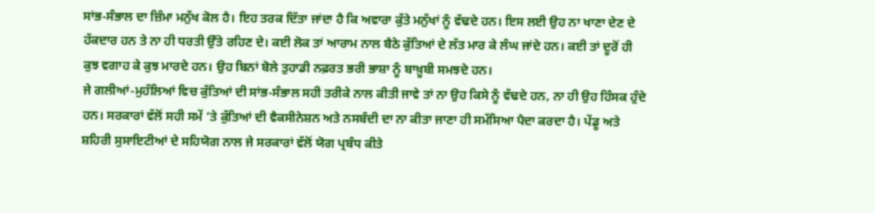ਸਾਂਭ-ਸੰਭਾਲ ਦਾ ਜ਼ਿੰਮਾ ਮਨੁੱਖ ਕੋਲ ਹੈ। ਇਹ ਤਰਕ ਦਿੱਤਾ ਜਾਂਦਾ ਹੈ ਕਿ ਅਵਾਰਾ ਕੁੱਤੇ ਮਨੁੱਖਾਂ ਨੂੰ ਵੱਢਦੇ ਹਨ। ਇਸ ਲਈ ਉਹ ਨਾ ਖਾਣਾ ਦੇਣ ਦੇ ਹੱਕਦਾਰ ਹਨ ਤੇ ਨਾ ਹੀ ਧਰਤੀ ਉੱਤੇ ਰਹਿਣ ਦੇ। ਕਈ ਲੋਕ ਤਾਂ ਆਰਾਮ ਨਾਲ ਬੈਠੇ ਕੁੱਤਿਆਂ ਦੇ ਲੱਤ ਮਾਰ ਕੇ ਲੰਘ ਜਾਂਦੇ ਹਨ। ਕਈ ਤਾਂ ਦੂਰੋਂ ਹੀ ਕੁਝ ਵਗਾਹ ਕੇ ਕੁਝ ਮਾਰਦੇ ਹਨ। ਉਹ ਬਿਨਾਂ ਬੋਲੇ ਤੁਹਾਡੀ ਨਫ਼ਰਤ ਭਰੀ ਭਾਸ਼ਾ ਨੂੰ ਬਾਖ਼ੂਬੀ ਸਮਝਦੇ ਹਨ।
ਜੇ ਗਲੀਆਂ-ਮੁਹੱਲਿਆਂ ਵਿਚ ਕੁੱਤਿਆਂ ਦੀ ਸਾਂਭ-ਸੰਭਾਲ ਸਹੀ ਤਰੀਕੇ ਨਾਲ ਕੀਤੀ ਜਾਵੇ ਤਾਂ ਨਾ ਉਹ ਕਿਸੇ ਨੂੰ ਵੱਢਦੇ ਹਨ, ਨਾ ਹੀ ਉਹ ਹਿੰਸਕ ਹੁੰਦੇ ਹਨ। ਸਰਕਾਰਾਂ ਵੱਲੋਂ ਸਹੀ ਸਮੇਂ ’ਤੇ ਕੁੱਤਿਆਂ ਦੀ ਵੈਕਸੀਨੇਸ਼ਨ ਅਤੇ ਨਸਬੰਦੀ ਦਾ ਨਾ ਕੀਤਾ ਜਾਣਾ ਹੀ ਸਮੱਸਿਆ ਪੈਦਾ ਕਰਦਾ ਹੈ। ਪੇਂਡੂ ਅਤੇ ਸ਼ਹਿਰੀ ਸੁਸਾਇਟੀਆਂ ਦੇ ਸਹਿਯੋਗ ਨਾਲ ਜੇ ਸਰਕਾਰਾਂ ਵੱਲੋਂ ਯੋਗ ਪ੍ਰਬੰਧ ਕੀਤੇ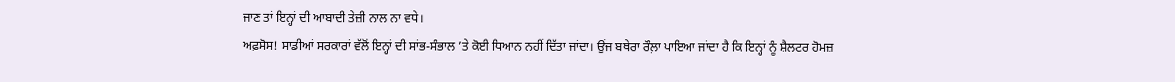ਜਾਣ ਤਾਂ ਇਨ੍ਹਾਂ ਦੀ ਆਬਾਦੀ ਤੇਜ਼ੀ ਨਾਲ ਨਾ ਵਧੇ।
ਅਫ਼ਸੋਸ! ਸਾਡੀਆਂ ਸਰਕਾਰਾਂ ਵੱਲੋਂ ਇਨ੍ਹਾਂ ਦੀ ਸਾਂਭ-ਸੰਭਾਲ ’ਤੇ ਕੋਈ ਧਿਆਨ ਨਹੀਂ ਦਿੱਤਾ ਜਾਂਦਾ। ਉਂਜ ਬਥੇਰਾ ਰੌਲ਼ਾ ਪਾਇਆ ਜਾਂਦਾ ਹੈ ਕਿ ਇਨ੍ਹਾਂ ਨੂੰ ਸ਼ੈਲਟਰ ਹੋਮਜ਼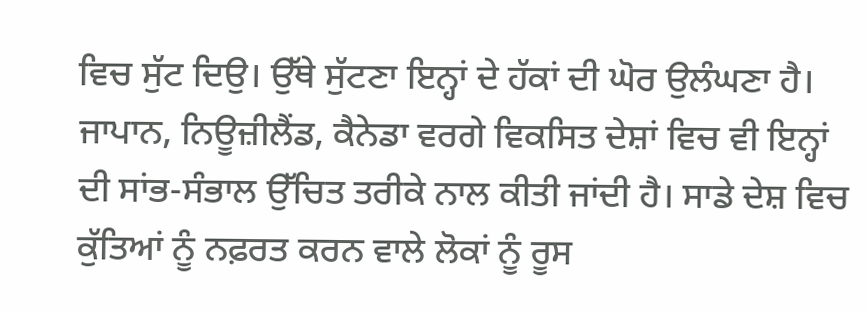ਵਿਚ ਸੁੱਟ ਦਿਉ। ਉੱਥੇ ਸੁੱਟਣਾ ਇਨ੍ਹਾਂ ਦੇ ਹੱਕਾਂ ਦੀ ਘੋਰ ਉਲੰਘਣਾ ਹੈ। ਜਾਪਾਨ, ਨਿਊਜ਼ੀਲੈਂਡ, ਕੈਨੇਡਾ ਵਰਗੇ ਵਿਕਸਿਤ ਦੇਸ਼ਾਂ ਵਿਚ ਵੀ ਇਨ੍ਹਾਂ ਦੀ ਸਾਂਭ-ਸੰਭਾਲ ਉੱਚਿਤ ਤਰੀਕੇ ਨਾਲ ਕੀਤੀ ਜਾਂਦੀ ਹੈ। ਸਾਡੇ ਦੇਸ਼ ਵਿਚ ਕੁੱਤਿਆਂ ਨੂੰ ਨਫ਼ਰਤ ਕਰਨ ਵਾਲੇ ਲੋਕਾਂ ਨੂੰ ਰੂਸ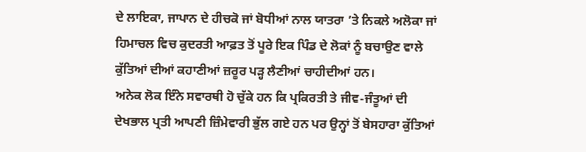ਦੇ ਲਾਇਕਾ, ਜਾਪਾਨ ਦੇ ਹੀਚਕੋ ਜਾਂ ਬੋਧੀਆਂ ਨਾਲ ਯਾਤਰਾ ’ਤੇ ਨਿਕਲੇ ਅਲੋਕਾ ਜਾਂ ਹਿਮਾਚਲ ਵਿਚ ਕੁਦਰਤੀ ਆਫ਼ਤ ਤੋਂ ਪੂਰੇ ਇਕ ਪਿੰਡ ਦੇ ਲੋਕਾਂ ਨੂੰ ਬਚਾਉਣ ਵਾਲੇ ਕੁੱਤਿਆਂ ਦੀਆਂ ਕਹਾਣੀਆਂ ਜ਼ਰੂਰ ਪੜ੍ਹ ਲੈਣੀਆਂ ਚਾਹੀਦੀਆਂ ਹਨ।
ਅਨੇਕ ਲੋਕ ਇੰਨੇ ਸਵਾਰਥੀ ਹੋ ਚੁੱਕੇ ਹਨ ਕਿ ਪ੍ਰਕਿਰਤੀ ਤੇ ਜੀਵ-ਜੰਤੂਆਂ ਦੀ ਦੇਖਭਾਲ ਪ੍ਰਤੀ ਆਪਣੀ ਜ਼ਿੰਮੇਵਾਰੀ ਭੁੱਲ ਗਏ ਹਨ ਪਰ ਉਨ੍ਹਾਂ ਤੋਂ ਬੇਸਹਾਰਾ ਕੁੱਤਿਆਂ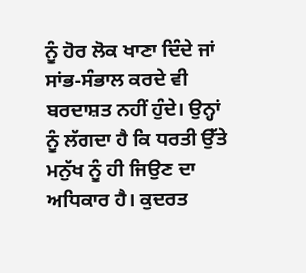ਨੂੰ ਹੋਰ ਲੋਕ ਖਾਣਾ ਦਿੰਦੇ ਜਾਂ ਸਾਂਭ-ਸੰਭਾਲ ਕਰਦੇ ਵੀ ਬਰਦਾਸ਼ਤ ਨਹੀਂ ਹੁੰਦੇ। ਉਨ੍ਹਾਂ ਨੂੰ ਲੱਗਦਾ ਹੈ ਕਿ ਧਰਤੀ ਉੱਤੇ ਮਨੁੱਖ ਨੂੰ ਹੀ ਜਿਉਣ ਦਾ ਅਧਿਕਾਰ ਹੈ। ਕੁਦਰਤ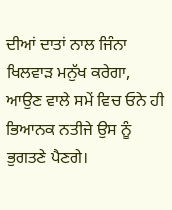ਦੀਆਂ ਦਾਤਾਂ ਨਾਲ ਜਿੰਨਾ ਖਿਲਵਾੜ ਮਨੁੱਖ ਕਰੇਗਾ, ਆਉਣ ਵਾਲੇ ਸਮੇਂ ਵਿਚ ਓਨੇ ਹੀ ਭਿਆਨਕ ਨਤੀਜੇ ਉਸ ਨੂੰ ਭੁਗਤਣੇ ਪੈਣਗੇ।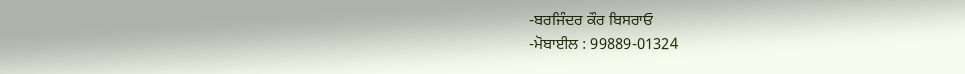-ਬਰਜਿੰਦਰ ਕੌਰ ਬਿਸਰਾਓ
-ਮੋਬਾਈਲ : 99889-01324